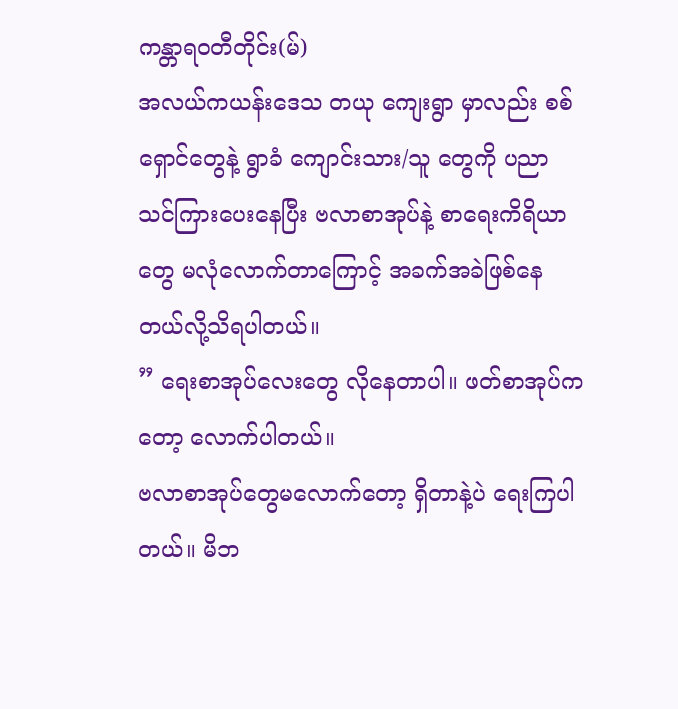ကန္တာရဝတီတိုင်း(မ်)
အလယ်ကယန်းဒေသ တယု ကျေးရွာ မှာလည်း စစ်ရှောင်တွေနဲ့ ရွာခံ ကျောင်းသား/သူ တွေကို ပညာသင်ကြားပေးနေပြီး ဗလာစာအုပ်နဲ့ စာရေးကိရိယာတွေ မလုံလောက်တာကြောင့် အခက်အခဲဖြစ်နေတယ်လို့သိရပါတယ်။
” ရေးစာအုပ်လေးတွေ လိုနေတာပါ။ ဖတ်စာအုပ်ကတော့ လောက်ပါတယ်။
ဗလာစာအုပ်တွေမလောက်တော့ ရှိတာနဲ့ပဲ ရေးကြပါတယ်။ မိဘ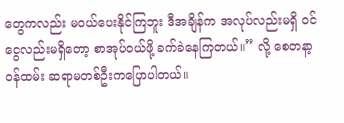တွေကလည်း မဝယ်ပေးနိုင်ကြဘူး ဒီအချိန်က အလုပ်လည်းမရှိ ဝင်ငွေလည်းမရှိတော့ စာအုပ်ဝယ်ဖို့ ခက်ခဲနေကြတယ်။” လို့ စေတနာ့ဝန်ထမ်း ဆရာမတစ်ဦးကပြောပါတယ်။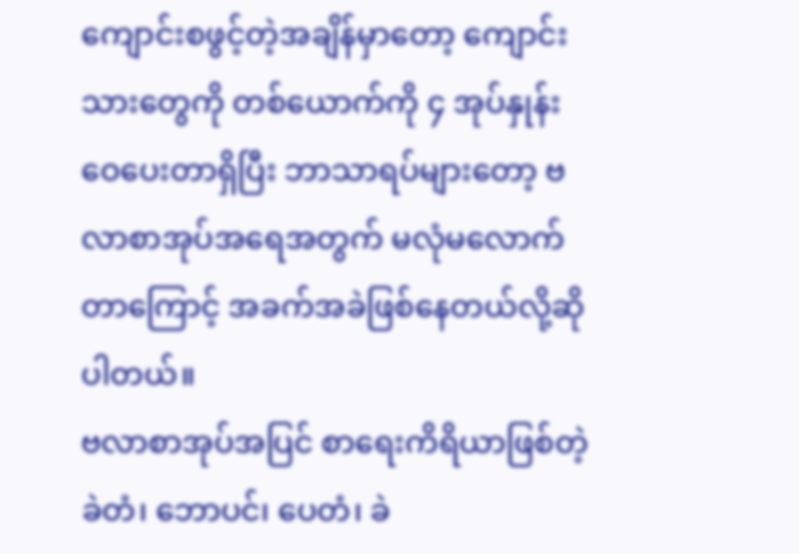ကျောင်းစဖွင့်တဲ့အချိန်မှာတော့ ကျောင်းသားတွေကို တစ်ယောက်ကို ၄ အုပ်နှုန်း ဝေပေးတာရှိပြီး ဘာသာရပ်များတော့ ဗလာစာအုပ်အရေအတွက် မလုံမလောက်တာကြောင့် အခက်အခဲဖြစ်နေတယ်လို့ဆိုပါတယ်။
ဗလာစာအုပ်အပြင် စာရေးကိရိယာဖြစ်တဲ့ ခဲတံ၊ ဘောပင်၊ ပေတံ၊ ခဲ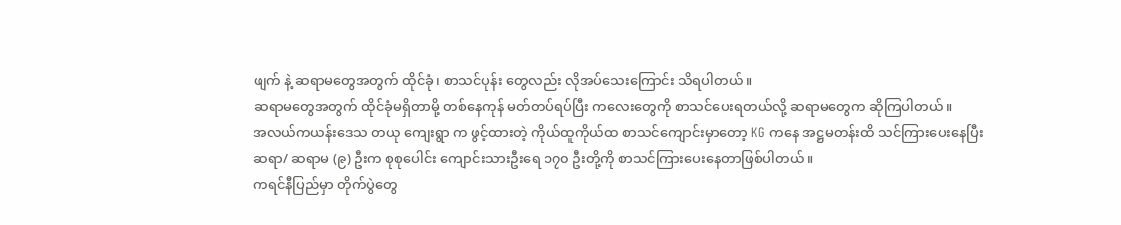ဖျက် နဲ့ ဆရာမတွေအတွက် ထိုင်ခုံ၊ စာသင်ပုန်း တွေလည်း လိုအပ်သေးကြောင်း သိရပါတယ်။
ဆရာမတွေအတွက် ထိုင်ခုံမရှိတာမို့ တစ်နေကုန် မတ်တပ်ရပ်ပြီး ကလေးတွေကို စာသင်ပေးရတယ်လို့ ဆရာမတွေက ဆိုကြပါတယ်။
အလယ်ကယန်းဒေသ တယု ကျေးရွာ က ဖွင့်ထားတဲ့ ကိုယ်ထူကိုယ်ထ စာသင်ကျောင်းမှာတော့ KG ကနေ အဋ္ဌမတန်းထိ သင်ကြားပေးနေပြီး ဆရာ/ ဆရာမ (၉) ဦးက စုစုပေါင်း ကျောင်းသားဦးရေ ၁၇၀ ဦးတို့ကို စာသင်ကြားပေးနေတာဖြစ်ပါတယ်။
ကရင်နီပြည်မှာ တိုက်ပွဲတွေ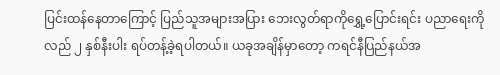ပြင်းထန်နေတာကြောင့် ပြည်သူအများအပြား ဘေးလွတ်ရာကိုရွှေ့ပြောင်းရင်း ပညာရေးကိုလည် ၂ နှစ်နီးပါး ရပ်တန့်ခဲ့ရပါတယ်။ ယခုအချိန်မှာတော့ ကရင်နီပြည်နယ်အ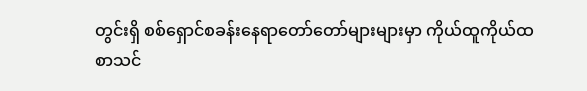တွင်းရှိ စစ်ရှောင်စခန်းနေရာတော်တော်များများမှာ ကိုယ်ထူကိုယ်ထ စာသင်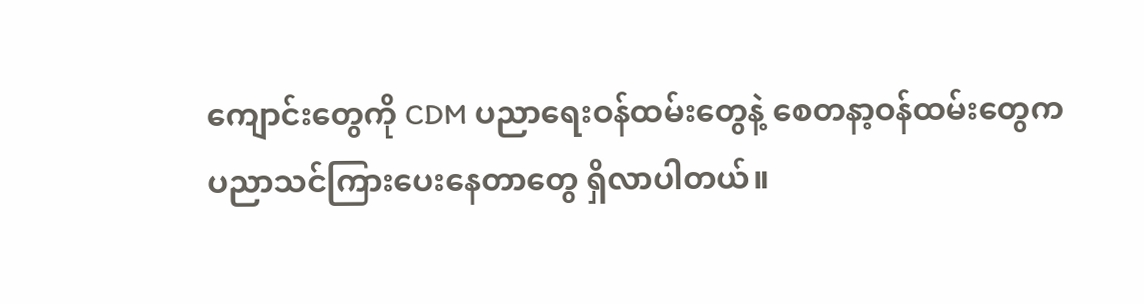ကျောင်းတွေကို CDM ပညာရေးဝန်ထမ်းတွေနဲ့ စေတနာ့ဝန်ထမ်းတွေက ပညာသင်ကြားပေးနေတာတွေ ရှိလာပါတယ်။